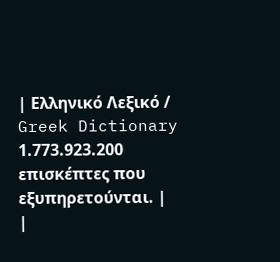| Ελληνικό Λεξικό / Greek Dictionary 1.773.923.200 επισκέπτες που εξυπηρετούνται. |
|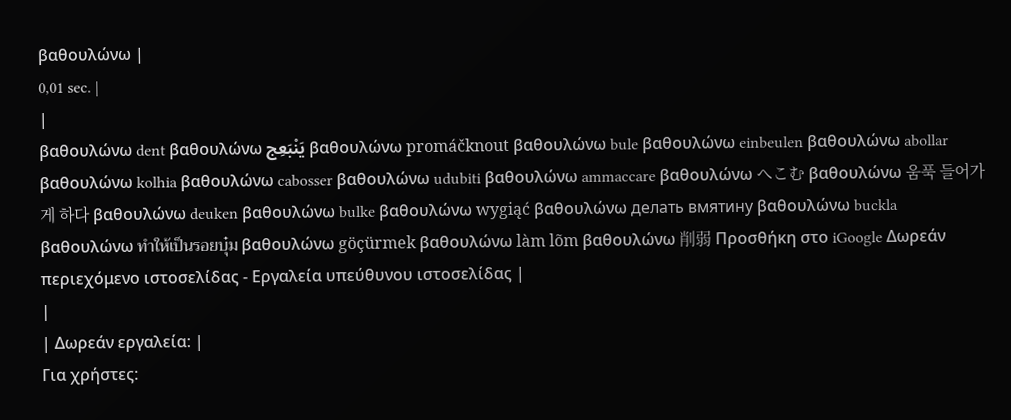βαθουλώνω |
0,01 sec. |
|
βαθουλώνω dent βαθουλώνω يَنْبَعِج βαθουλώνω promáčknout βαθουλώνω bule βαθουλώνω einbeulen βαθουλώνω abollar βαθουλώνω kolhia βαθουλώνω cabosser βαθουλώνω udubiti βαθουλώνω ammaccare βαθουλώνω へこむ βαθουλώνω 움푹 들어가게 하다 βαθουλώνω deuken βαθουλώνω bulke βαθουλώνω wygiąć βαθουλώνω делать вмятину βαθουλώνω buckla βαθουλώνω ทำให้เป็นรอยบุ๋ม βαθουλώνω göçürmek βαθουλώνω làm lõm βαθουλώνω 削弱 Προσθήκη στο iGoogle Δωρεάν περιεχόμενο ιστοσελίδας - Εργαλεία υπεύθυνου ιστοσελίδας |
|
| Δωρεάν εργαλεία: |
Για χρήστες: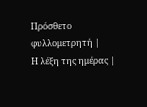Πρόσθετο φυλλομετρητή |
Η λέξη της ημέρας |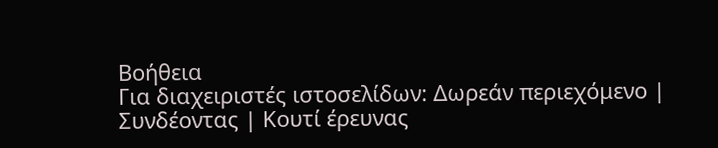Βοήθεια
Για διαχειριστές ιστοσελίδων: Δωρεάν περιεχόμενο | Συνδέοντας | Κουτί έρευνας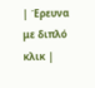| Έρευνα με διπλό κλικ |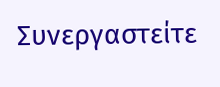Συνεργαστείτε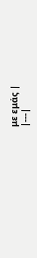με εμάς |
|---|